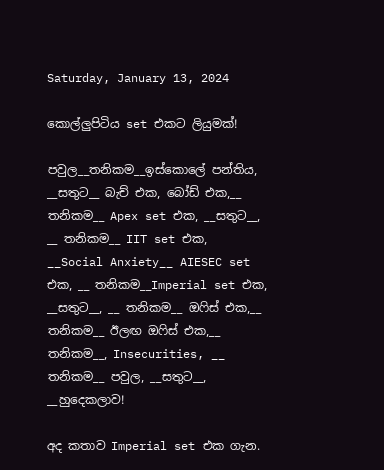Saturday, January 13, 2024

කොල්ලුපිටිය set එකට ලියුමක්!

පවුල__තනිකම__ඉස්කොලේ පන්තිය, __සතුට__ බැච් එක, බෝඩ් එක,__ තනිකම__ Apex set එක, __සතුට__, __ තනිකම__ IIT set එක, __Social Anxiety__ AIESEC set එක, __ තනිකම__Imperial set එක, __සතුට__, __ තනිකම__ ඔෆිස් එක,__ තනිකම__ ඊලඟ ඔෆිස් එක,__ තනිකම__, Insecurities, __ තනිකම__ පවුල, __සතුට__, __හුදෙකලාව!

අද කතාව Imperial set එක ගැන.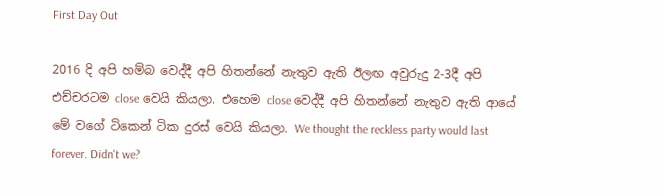First Day Out

2016 දි අපි හම්බ වෙද්දී අපි හිතන්නේ නැතුව ඇති ඊලඟ අවුරුදු 2-3දී අපි එච්චරටම close වෙයි කියලා. එහෙම close වෙද්දී අපි හිතන්නේ නැතුව ඇති ආයේ මේ වගේ ටිකෙන් ටික දුරස් වෙයි කියලා. We thought the reckless party would last forever. Didn't we?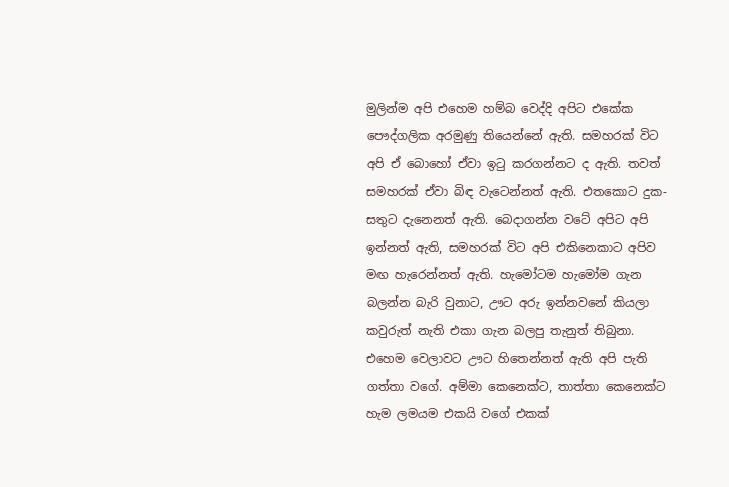මුලින්ම අපි එහෙම හම්බ වෙද්දි අපිට එකේක පෞද්ගලික අරමුණු තියෙන්නේ ඇති. සමහරක් විට අපි ඒ බොහෝ ඒවා ඉටු කරගන්නට ද ඇති. තවත් සමහරක් ඒවා බිඳ වැටෙන්නත් ඇති. එතකොට දුක-සතුට දැනෙනත් ඇති. බෙදාගන්න වටේ අපිට අපි ඉන්නත් ඇති, සමහරක් විට අපි එකිනෙකාට අපිව මඟ හැරෙන්නත් ඇති. හැමෝටම හැමෝම ගැන බලන්න බැරි වුනාට, ඌට අරු ඉන්නවනේ කියලා කවුරුත් නැති එකා ගැන බලපු තැනුත් තිබුනා. එහෙම වෙලාවට ඌට හිතෙන්නත් ඇති අපි පැති ගත්තා වගේ. අම්මා කෙනෙක්ට, තාත්තා කෙනෙක්ට හැම ලමයම එකයි වගේ එකක්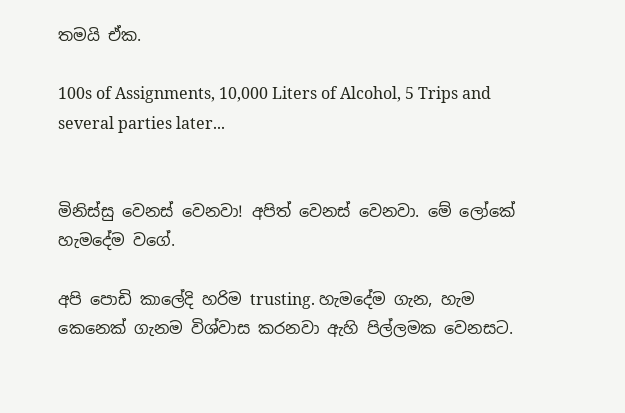තමයි ඒක.

100s of Assignments, 10,000 Liters of Alcohol, 5 Trips and several parties later...


මිනිස්සු වෙනස් වෙනවා! අපිත් වෙනස් වෙනවා. මේ ලෝකේ හැමදේම වගේ.

අපි පොඩි කාලේදි හරිම trusting. හැමදේම ගැන, හැම කෙනෙක් ගැනම විශ්වාස කරනවා ඇහි පිල්ලමක වෙනසට.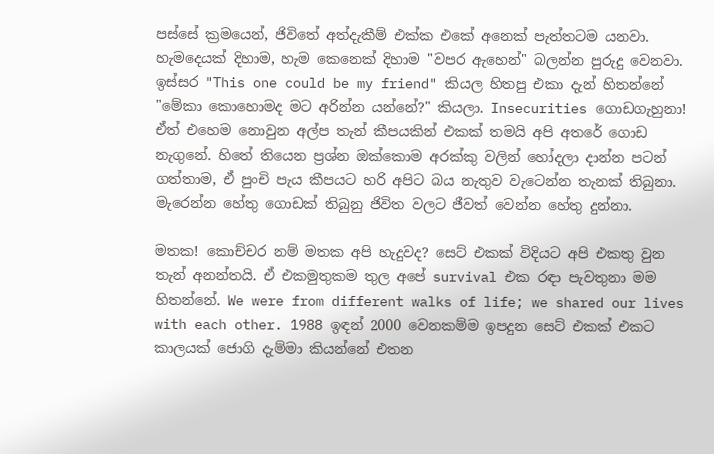පස්සේ ක්‍රමයෙන්, ජිවිතේ අත්දැකීම් එක්ක එකේ අනෙක් පැත්තටම යනවා. හැමදෙයක් දිහාම, හැම කෙනෙක් දිහාම "වපර ඇහෙන්" බලන්න පුරුදු වෙනවා. ඉස්සර "This one could be my friend" කියල හිතපු එකා දැන් හිතන්නේ "මේකා කොහොමද මට අරින්න යන්නේ?" කියලා. Insecurities ගොඩගැහුනා! ඒත් එහෙම නොවුන අල්ප තැන් කීපයකින් එකක් තමයි අපි අතරේ ගොඩ නැගුනේ. හිතේ තියෙන ප්‍රශ්න ඔක්කොම අරක්කු වලින් හෝදලා දාන්න පටන් ගත්තාම, ඒ පුංචි පැය කීපයට හරි අපිට බය නැතුව වැටෙන්න තැනක් තිබුනා.  මැරෙන්න හේතු ගොඩක් තිබුනු ජිවිත වලට ජීවත් වෙන්න හේතු දුන්නා.

මතක! කොච්චර නම් මතක අපි හැදුවද? සෙට් එකක් විදියට අපි එකතු වුන තැන් අනන්තයි. ඒ එකමුතුකම තුල අපේ survival එක රඳා පැවතුනා මම හිතන්නේ. We were from different walks of life; we shared our lives with each other. 1988 ඉඳන් 2000 වෙනකම්ම ඉපදුන සෙට් එකක් එකට කාලයක් ජොගි දැම්මා කියන්නේ එතන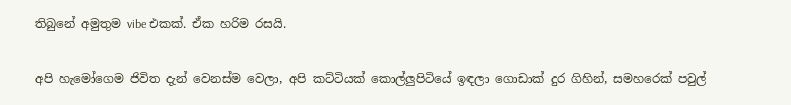තිබුනේ අමුතුම vibe එකක්. ඒක හරිම රසයි.

අපි හැමෝගෙම ජිවිත දැන් වෙනස්ම වෙලා, අපි කට්ටියක් කොල්ලුපිටියේ ඉඳලා ගොඩාක් දුර ගිහින්, සමහරෙක් පවුල්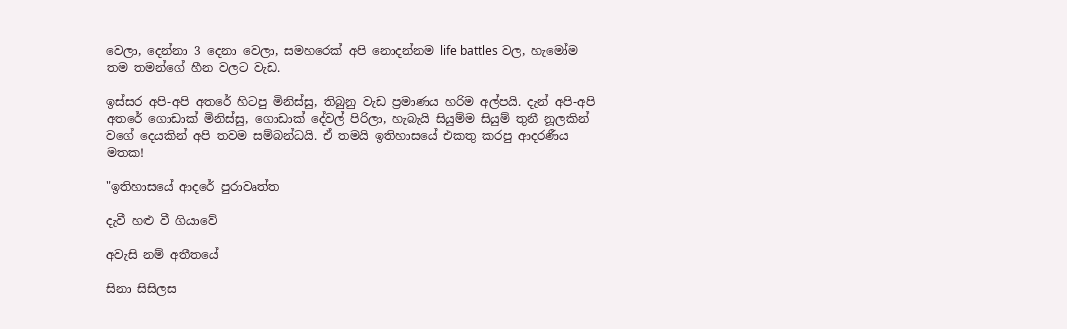වෙලා, දෙන්නා 3 දෙනා වෙලා, සමහරෙක් අපි නොදන්නම life battles වල, හැමෝම තම තමන්ගේ හීන වලට වැඩ.

ඉස්සර අපි-අපි අතරේ හිටපු මිනිස්සු, තිබුනු වැඩ ප්‍රමාණය හරිම අල්පයි. දැන් අපි-අපි අතරේ ගොඩාක් මිනිස්සු, ගොඩාක් දේවල් පිරිලා, හැබැයි සියුම්ම සියුම් තුනී නූලකින් වගේ දෙයකින් අපි තවම සම්බන්ධයි. ඒ තමයි ඉතිහාසයේ එකතු කරපු ආදරණීය මතක!

"ඉතිහාසයේ ආදරේ පුරාවෘත්ත

දැවී හළු වී ගියාවේ

අවැසි නම් අතීතයේ

සිනා සිසිලස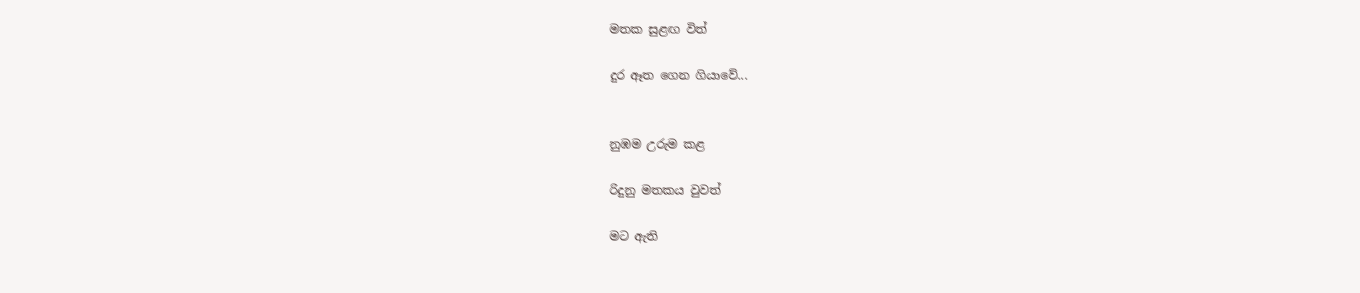මතක සුළඟ විත්

දුර ඈත ගෙන ගියාවේ...


නුඹම උරුම කළ

රිදුනු මතකය වුවත්

මට ඇති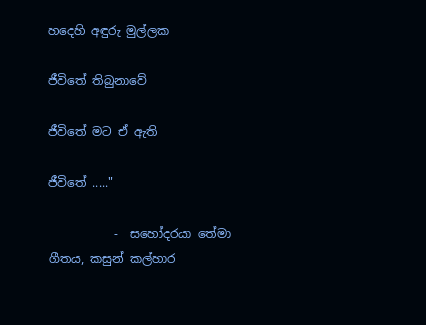හදෙහි අඳුරු මුල්ලක

ජීවිතේ තිබුනාවේ

ජීවිතේ මට ඒ ඇති

ජීවිතේ ....."

           -  සහෝදරයා තේමා ගීතය, කසුන් කල්හාර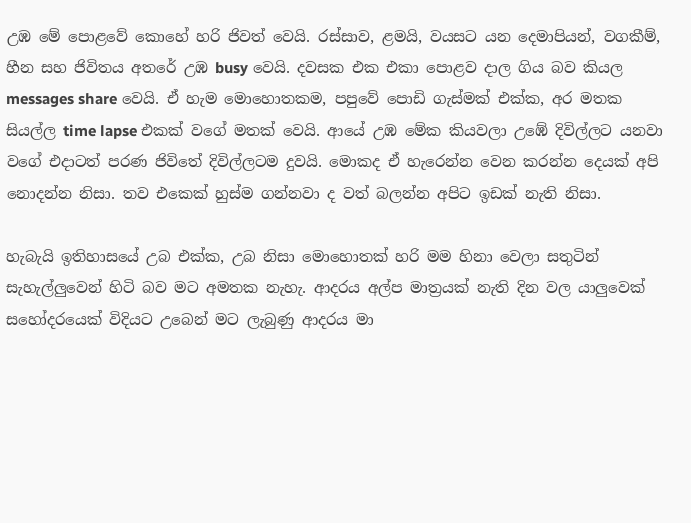උඹ මේ පොළවේ කොහේ හරි ජිවත් වෙයි. රස්සාව, ළමයි, වයසට යන දෙමාපියන්, වගකීම්, හීන සහ ජිවිතය අතරේ උඹ busy වෙයි. දවසක එක එකා පොළව දාල ගිය බව කියල messages share වෙයි. ඒ හැම මොහොතකම, පපුවේ පොඩි ගැස්මක් එක්ක, අර මතක සියල්ල time lapse එකක් වගේ මතක් වෙයි. ආයේ උඹ මේක කියවලා උඹේ දිවිල්ලට යනවා වගේ එදාටත් පරණ ජිවිතේ දිවිල්ලටම දුවයි. මොකද ඒ හැරෙන්න වෙන කරන්න දෙයක් අපි නොදන්න නිසා. තව එකෙක් හුස්ම ගන්නවා ද වත් බලන්න අපිට ඉඩක් නැති නිසා.

හැබැයි ඉතිහාසයේ උබ එක්ක, උබ නිසා මොහොතක් හරි මම හිනා වෙලා සතුටින් සැහැල්ලුවෙන් හිටි බව මට අමතක නැහැ. ආදරය අල්ප මාත්‍රයක් නැති දින වල යාලුවෙක් සහෝදරයෙක් විදියට උබෙන් මට ලැබුණු ආදරය මා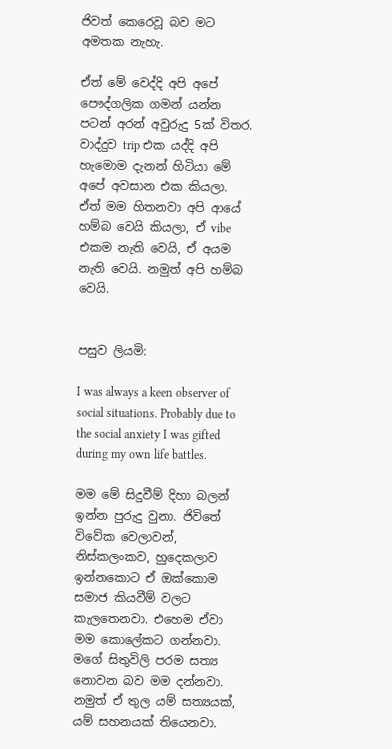ජිවත් කෙරෙවූ බව මට අමතක නැහැ.

ඒත් මේ වෙද්දි අපි අපේ පෞද්ගලික ගමන් යන්න පටන් අරන් අවුරුදු 5ක් විතර. වාද්දුව trip එක යද්දි අපි හැමොම දැනන් හිටියා මේ අපේ අවසාන එක කියලා. ඒත් මම හිතනවා අපි ආයේ හම්බ වෙයි කියලා, ඒ vibe එකම නැති වෙයි, ඒ අයම නැති වෙයි. නමුත් අපි හම්බ වෙයි.


පසුව ලියමි:

I was always a keen observer of social situations. Probably due to the social anxiety I was gifted during my own life battles.

මම මේ සිදුවීම් දිහා බලන් ඉන්න පුරුදු වුනා. ජිවිතේ විවේක වෙලාවන්, නිස්කලංකව, හුදෙකලාව ඉන්නකොට ඒ ඔක්කොම සමාජ කියවීම් වලට කැලතෙනවා. එහෙම ඒවා මම කොලේකට ගන්නවා. මගේ සිතුවිලි පරම සත්‍ය නොවන බව මම දන්නවා. නමුත් ඒ තුල යම් සත්‍යයක්, යම් සහනයක් තියෙනවා.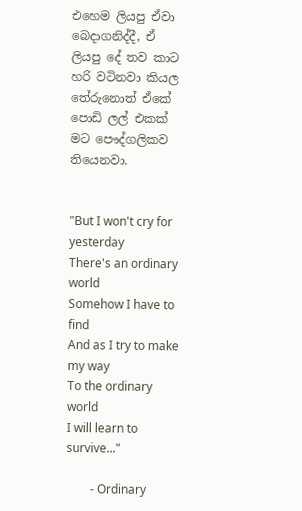එහෙම ලියපු ඒවා බෙදාගනිද්දී, ඒ ලියපු දේ තව කාට හරි වටිනවා කියල තේරුනොත් ඒකේ පොඩි ලල් එකක් මට පෞද්ගලිකව තියෙනවා.


"But I won't cry for yesterday
There's an ordinary world
Somehow I have to find
And as I try to make my way
To the ordinary world
I will learn to survive..."

        - Ordinary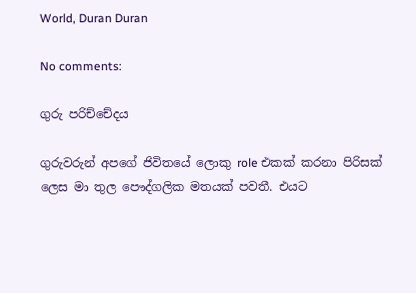World, Duran Duran

No comments:

ගුරු පරිච්චේදය

ගුරුවරුන් අපගේ ජිවිතයේ ලොකු role එකක් කරනා පිරිසක් ලෙස මා තුල පෞද්ගලික මතයක් පවතී. එයට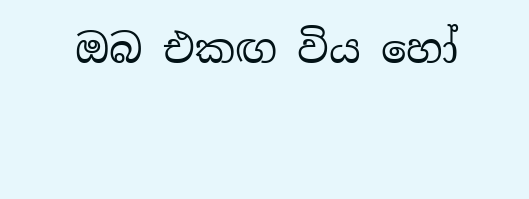ඔබ එකඟ විය හෝ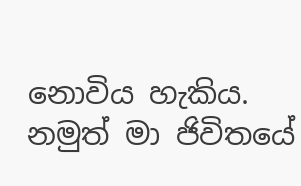නොවිය හැකිය. නමුත් මා ජිවිතයේ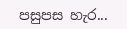පසුපස හැර...